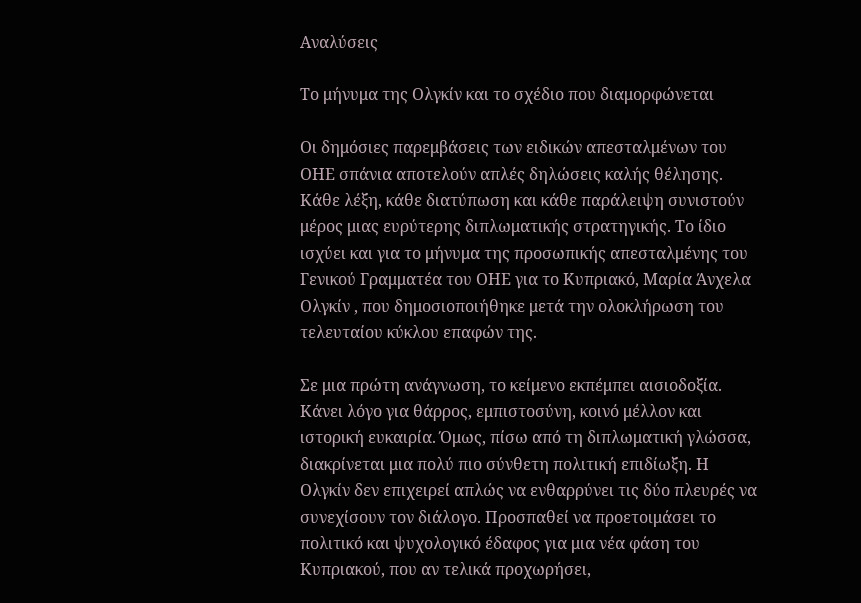Αναλύσεις

Το μήνυμα της Ολγκίν και το σχέδιο που διαμορφώνεται

Οι δημόσιες παρεμβάσεις των ειδικών απεσταλμένων του ΟΗΕ σπάνια αποτελούν απλές δηλώσεις καλής θέλησης. Κάθε λέξη, κάθε διατύπωση και κάθε παράλειψη συνιστούν μέρος μιας ευρύτερης διπλωματικής στρατηγικής. Το ίδιο ισχύει και για το μήνυμα της προσωπικής απεσταλμένης του Γενικού Γραμματέα του ΟΗΕ για το Κυπριακό, Μαρία Άνχελα Ολγκίν , που δημοσιοποιήθηκε μετά την ολοκλήρωση του τελευταίου κύκλου επαφών της.

Σε μια πρώτη ανάγνωση, το κείμενο εκπέμπει αισιοδοξία. Κάνει λόγο για θάρρος, εμπιστοσύνη, κοινό μέλλον και ιστορική ευκαιρία. Όμως, πίσω από τη διπλωματική γλώσσα, διακρίνεται μια πολύ πιο σύνθετη πολιτική επιδίωξη. Η Ολγκίν δεν επιχειρεί απλώς να ενθαρρύνει τις δύο πλευρές να συνεχίσουν τον διάλογο. Προσπαθεί να προετοιμάσει το πολιτικό και ψυχολογικό έδαφος για μια νέα φάση του Κυπριακού, που αν τελικά προχωρήσει,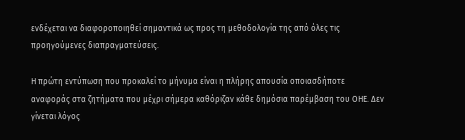ενδέχεται να διαφοροποιηθεί σημαντικά ως προς τη μεθοδολογία της από όλες τις προηγούμενες διαπραγματεύσεις.

Η πρώτη εντύπωση που προκαλεί το μήνυμα είναι η πλήρης απουσία οποιασδήποτε αναφοράς στα ζητήματα που μέχρι σήμερα καθόριζαν κάθε δημόσια παρέμβαση του ΟΗΕ. Δεν γίνεται λόγος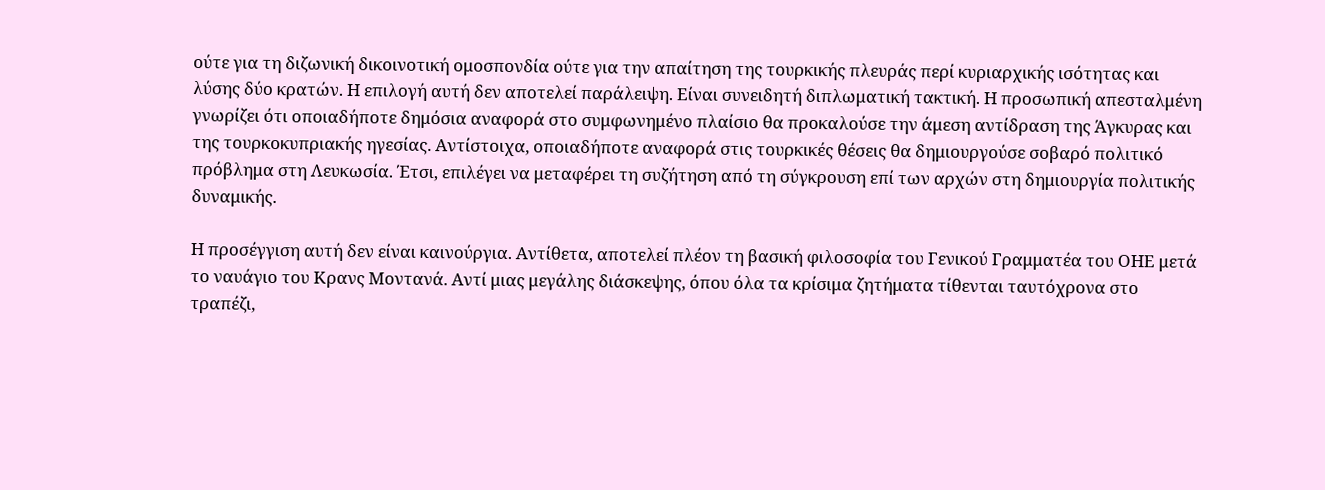ούτε για τη διζωνική δικοινοτική ομοσπονδία ούτε για την απαίτηση της τουρκικής πλευράς περί κυριαρχικής ισότητας και λύσης δύο κρατών. Η επιλογή αυτή δεν αποτελεί παράλειψη. Είναι συνειδητή διπλωματική τακτική. Η προσωπική απεσταλμένη γνωρίζει ότι οποιαδήποτε δημόσια αναφορά στο συμφωνημένο πλαίσιο θα προκαλούσε την άμεση αντίδραση της Άγκυρας και της τουρκοκυπριακής ηγεσίας. Αντίστοιχα, οποιαδήποτε αναφορά στις τουρκικές θέσεις θα δημιουργούσε σοβαρό πολιτικό πρόβλημα στη Λευκωσία. Έτσι, επιλέγει να μεταφέρει τη συζήτηση από τη σύγκρουση επί των αρχών στη δημιουργία πολιτικής δυναμικής.

Η προσέγγιση αυτή δεν είναι καινούργια. Αντίθετα, αποτελεί πλέον τη βασική φιλοσοφία του Γενικού Γραμματέα του ΟΗΕ μετά το ναυάγιο του Κρανς Μοντανά. Αντί μιας μεγάλης διάσκεψης, όπου όλα τα κρίσιμα ζητήματα τίθενται ταυτόχρονα στο τραπέζι,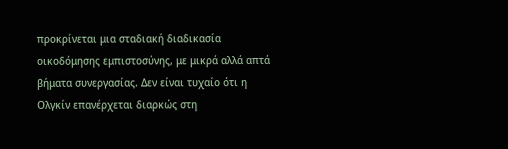προκρίνεται μια σταδιακή διαδικασία οικοδόμησης εμπιστοσύνης, με μικρά αλλά απτά βήματα συνεργασίας. Δεν είναι τυχαίο ότι η Ολγκίν επανέρχεται διαρκώς στη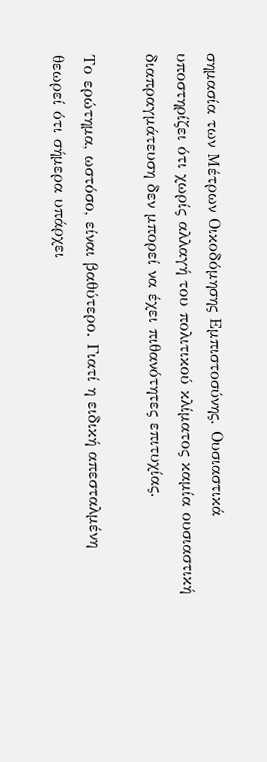σημασία των Μέτρων Οικοδόμησης Εμπιστοσύνης. Ουσιαστικά υποστηρίζει ότι χωρίς αλλαγή του πολιτικού κλίματος καμία ουσιαστική διαπραγμάτευση δεν μπορεί να έχει πιθανότητες επιτυχίας.

Το ερώτημα, ωστόσο, είναι βαθύτερο. Γιατί η ειδική απεσταλμένη θεωρεί ότι σήμερα υπάρχει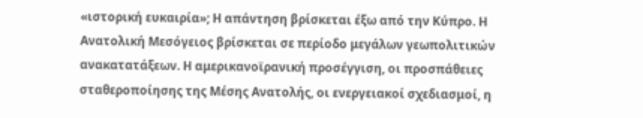«ιστορική ευκαιρία»; Η απάντηση βρίσκεται έξω από την Κύπρο. Η Ανατολική Μεσόγειος βρίσκεται σε περίοδο μεγάλων γεωπολιτικών ανακατατάξεων. Η αμερικανοϊρανική προσέγγιση, οι προσπάθειες σταθεροποίησης της Μέσης Ανατολής, οι ενεργειακοί σχεδιασμοί, η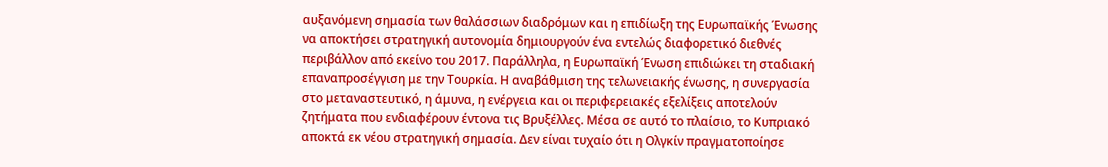αυξανόμενη σημασία των θαλάσσιων διαδρόμων και η επιδίωξη της Ευρωπαϊκής Ένωσης να αποκτήσει στρατηγική αυτονομία δημιουργούν ένα εντελώς διαφορετικό διεθνές περιβάλλον από εκείνο του 2017. Παράλληλα, η Ευρωπαϊκή Ένωση επιδιώκει τη σταδιακή επαναπροσέγγιση με την Τουρκία. Η αναβάθμιση της τελωνειακής ένωσης, η συνεργασία στο μεταναστευτικό, η άμυνα, η ενέργεια και οι περιφερειακές εξελίξεις αποτελούν ζητήματα που ενδιαφέρουν έντονα τις Βρυξέλλες. Μέσα σε αυτό το πλαίσιο, το Κυπριακό αποκτά εκ νέου στρατηγική σημασία. Δεν είναι τυχαίο ότι η Ολγκίν πραγματοποίησε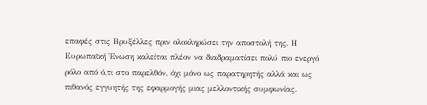επαφές στις Βρυξέλλες πριν ολοκληρώσει την αποστολή της. Η Ευρωπαϊκή Ένωση καλείται πλέον να διαδραματίσει πολύ πιο ενεργό ρόλο από ό,τι στο παρελθόν, όχι μόνο ως παρατηρητής αλλά και ως πιθανός εγγυητής της εφαρμογής μιας μελλοντικής συμφωνίας.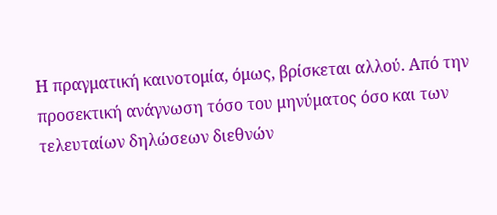Η πραγματική καινοτομία, όμως, βρίσκεται αλλού. Από την προσεκτική ανάγνωση τόσο του μηνύματος όσο και των τελευταίων δηλώσεων διεθνών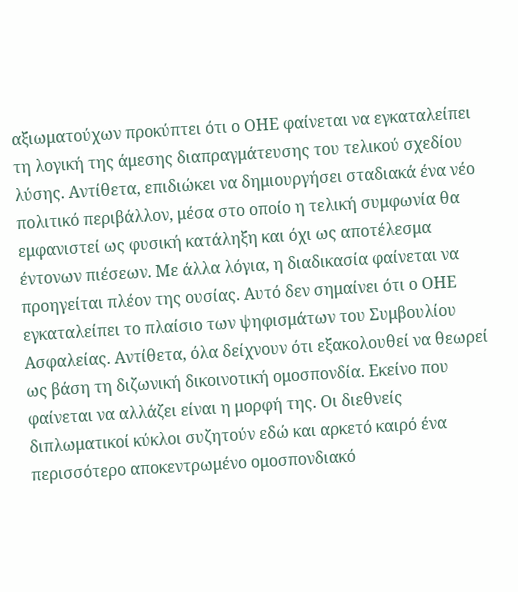αξιωματούχων προκύπτει ότι ο ΟΗΕ φαίνεται να εγκαταλείπει τη λογική της άμεσης διαπραγμάτευσης του τελικού σχεδίου λύσης. Αντίθετα, επιδιώκει να δημιουργήσει σταδιακά ένα νέο πολιτικό περιβάλλον, μέσα στο οποίο η τελική συμφωνία θα εμφανιστεί ως φυσική κατάληξη και όχι ως αποτέλεσμα έντονων πιέσεων. Με άλλα λόγια, η διαδικασία φαίνεται να προηγείται πλέον της ουσίας. Αυτό δεν σημαίνει ότι ο ΟΗΕ εγκαταλείπει το πλαίσιο των ψηφισμάτων του Συμβουλίου Ασφαλείας. Αντίθετα, όλα δείχνουν ότι εξακολουθεί να θεωρεί ως βάση τη διζωνική δικοινοτική ομοσπονδία. Εκείνο που φαίνεται να αλλάζει είναι η μορφή της. Οι διεθνείς διπλωματικοί κύκλοι συζητούν εδώ και αρκετό καιρό ένα περισσότερο αποκεντρωμένο ομοσπονδιακό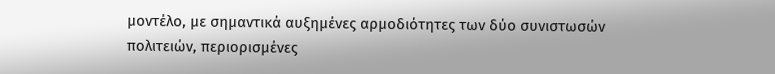μοντέλο, με σημαντικά αυξημένες αρμοδιότητες των δύο συνιστωσών πολιτειών, περιορισμένες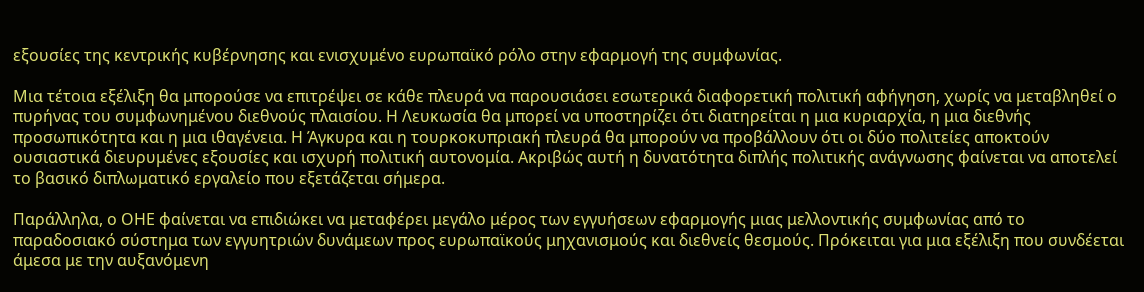εξουσίες της κεντρικής κυβέρνησης και ενισχυμένο ευρωπαϊκό ρόλο στην εφαρμογή της συμφωνίας.

Μια τέτοια εξέλιξη θα μπορούσε να επιτρέψει σε κάθε πλευρά να παρουσιάσει εσωτερικά διαφορετική πολιτική αφήγηση, χωρίς να μεταβληθεί ο πυρήνας του συμφωνημένου διεθνούς πλαισίου. Η Λευκωσία θα μπορεί να υποστηρίζει ότι διατηρείται η μια κυριαρχία, η μια διεθνής προσωπικότητα και η μια ιθαγένεια. Η Άγκυρα και η τουρκοκυπριακή πλευρά θα μπορούν να προβάλλουν ότι οι δύο πολιτείες αποκτούν ουσιαστικά διευρυμένες εξουσίες και ισχυρή πολιτική αυτονομία. Ακριβώς αυτή η δυνατότητα διπλής πολιτικής ανάγνωσης φαίνεται να αποτελεί το βασικό διπλωματικό εργαλείο που εξετάζεται σήμερα.

Παράλληλα, ο ΟΗΕ φαίνεται να επιδιώκει να μεταφέρει μεγάλο μέρος των εγγυήσεων εφαρμογής μιας μελλοντικής συμφωνίας από το παραδοσιακό σύστημα των εγγυητριών δυνάμεων προς ευρωπαϊκούς μηχανισμούς και διεθνείς θεσμούς. Πρόκειται για μια εξέλιξη που συνδέεται άμεσα με την αυξανόμενη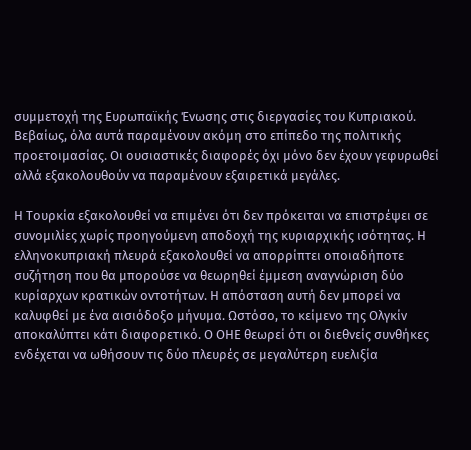συμμετοχή της Ευρωπαϊκής Ένωσης στις διεργασίες του Κυπριακού. Βεβαίως, όλα αυτά παραμένουν ακόμη στο επίπεδο της πολιτικής προετοιμασίας. Οι ουσιαστικές διαφορές όχι μόνο δεν έχουν γεφυρωθεί αλλά εξακολουθούν να παραμένουν εξαιρετικά μεγάλες.

Η Τουρκία εξακολουθεί να επιμένει ότι δεν πρόκειται να επιστρέψει σε συνομιλίες χωρίς προηγούμενη αποδοχή της κυριαρχικής ισότητας. Η ελληνοκυπριακή πλευρά εξακολουθεί να απορρίπτει οποιαδήποτε συζήτηση που θα μπορούσε να θεωρηθεί έμμεση αναγνώριση δύο κυρίαρχων κρατικών οντοτήτων. Η απόσταση αυτή δεν μπορεί να καλυφθεί με ένα αισιόδοξο μήνυμα. Ωστόσο, το κείμενο της Ολγκίν αποκαλύπτει κάτι διαφορετικό. Ο ΟΗΕ θεωρεί ότι οι διεθνείς συνθήκες ενδέχεται να ωθήσουν τις δύο πλευρές σε μεγαλύτερη ευελιξία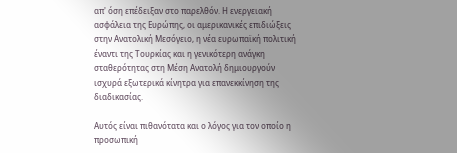απ' όση επέδειξαν στο παρελθόν. Η ενεργειακή ασφάλεια της Ευρώπης, οι αμερικανικές επιδιώξεις στην Ανατολική Μεσόγειο, η νέα ευρωπαϊκή πολιτική έναντι της Τουρκίας και η γενικότερη ανάγκη σταθερότητας στη Μέση Ανατολή δημιουργούν ισχυρά εξωτερικά κίνητρα για επανεκκίνηση της διαδικασίας.

Αυτός είναι πιθανότατα και ο λόγος για τον οποίο η προσωπική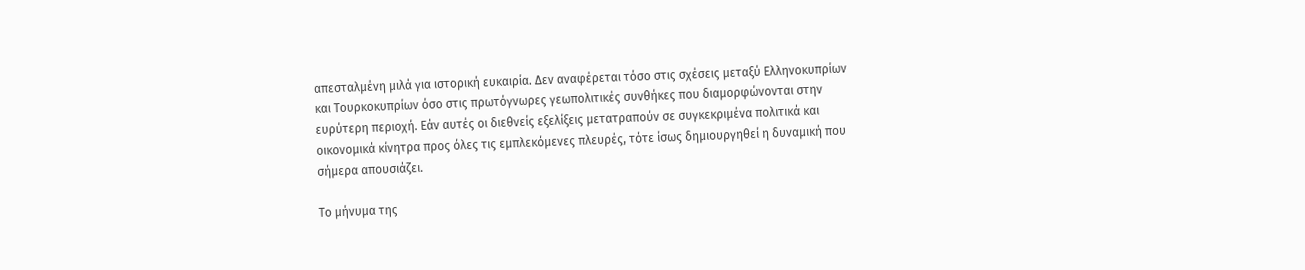απεσταλμένη μιλά για ιστορική ευκαιρία. Δεν αναφέρεται τόσο στις σχέσεις μεταξύ Ελληνοκυπρίων και Τουρκοκυπρίων όσο στις πρωτόγνωρες γεωπολιτικές συνθήκες που διαμορφώνονται στην ευρύτερη περιοχή. Εάν αυτές οι διεθνείς εξελίξεις μετατραπούν σε συγκεκριμένα πολιτικά και οικονομικά κίνητρα προς όλες τις εμπλεκόμενες πλευρές, τότε ίσως δημιουργηθεί η δυναμική που σήμερα απουσιάζει.

Το μήνυμα της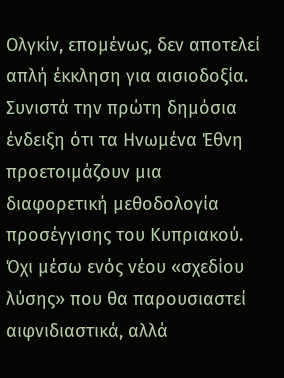Ολγκίν, επομένως, δεν αποτελεί απλή έκκληση για αισιοδοξία. Συνιστά την πρώτη δημόσια ένδειξη ότι τα Ηνωμένα Έθνη προετοιμάζουν μια διαφορετική μεθοδολογία προσέγγισης του Κυπριακού. Όχι μέσω ενός νέου «σχεδίου λύσης» που θα παρουσιαστεί αιφνιδιαστικά, αλλά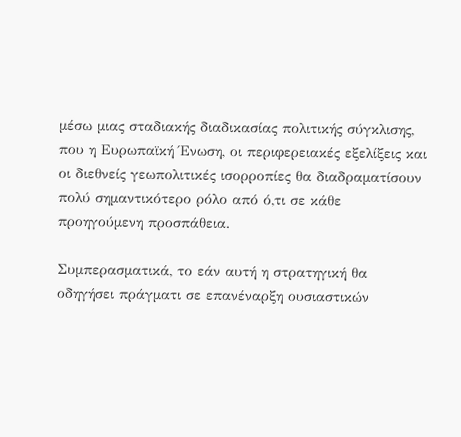μέσω μιας σταδιακής διαδικασίας πολιτικής σύγκλισης, που η Ευρωπαϊκή Ένωση, οι περιφερειακές εξελίξεις και οι διεθνείς γεωπολιτικές ισορροπίες θα διαδραματίσουν πολύ σημαντικότερο ρόλο από ό,τι σε κάθε προηγούμενη προσπάθεια.

Συμπερασματικά, το εάν αυτή η στρατηγική θα οδηγήσει πράγματι σε επανέναρξη ουσιαστικών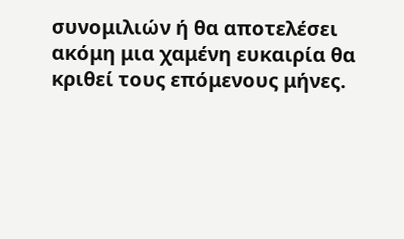συνομιλιών ή θα αποτελέσει ακόμη μια χαμένη ευκαιρία θα κριθεί τους επόμενους μήνες.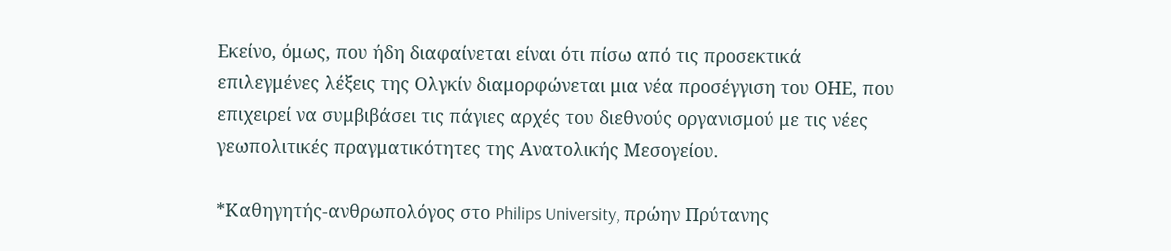Εκείνο, όμως, που ήδη διαφαίνεται είναι ότι πίσω από τις προσεκτικά επιλεγμένες λέξεις της Ολγκίν διαμορφώνεται μια νέα προσέγγιση του ΟΗΕ, που επιχειρεί να συμβιβάσει τις πάγιες αρχές του διεθνούς οργανισμού με τις νέες γεωπολιτικές πραγματικότητες της Ανατολικής Μεσογείου.

*Καθηγητής-ανθρωπολόγος στο Philips University, πρώην Πρύτανης